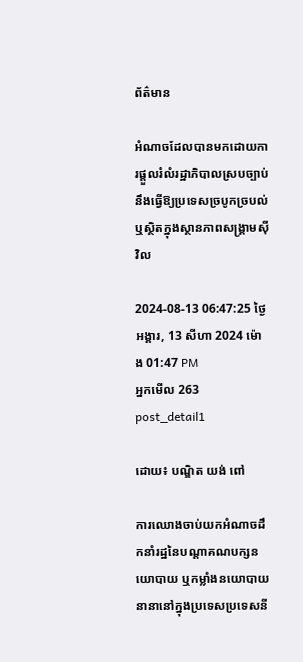ព័ត៌មាន

អំណាចដែលបានមកដោយការផ្តួលរំលំរដ្ឋាភិបាលស្របច្បាប់នឹងធ្វើឱ្យប្រទេសច្របូកច្របល់ ឬស្ថិតក្នុងស្ថានភាពសង្គ្រាមស៊ីវិល

2024-08-13 06:47:25 ថ្ងៃអង្គារ, 13 សីហា 2024 ម៉ោង 01:47 PM
អ្នកមើល 263
post_detail1

ដោយ៖ បណ្ឌិត យង់ ពៅ

ការឈោងចាប់យកអំណាចដឹកនាំរដ្ឋនៃបណ្ដាគណបក្សនយោបាយ ឬកម្លាំងនយោបាយនានានៅក្នុងប្រទេសប្រទេសនី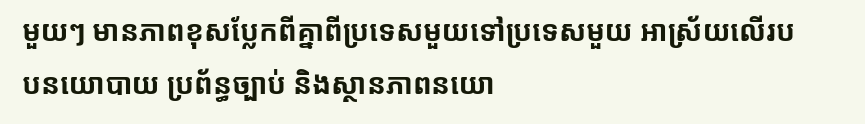មួយៗ មានភាពខុសប្លែកពីគ្នាពីប្រទេសមួយទៅប្រទេសមួយ អាស្រ័យលើរបបនយោបាយ ប្រព័ន្ធច្បាប់ និងស្ថានភាពនយោ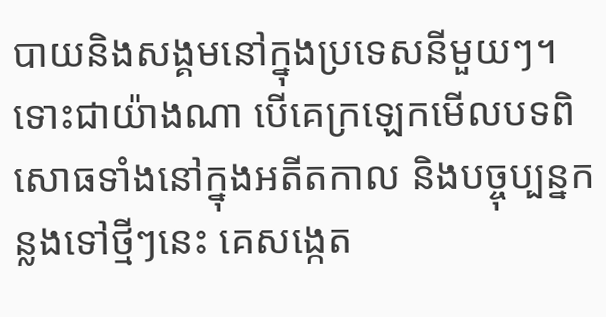បាយនិងសង្គមនៅក្នុងប្រទេសនីមួយៗ។ ទោះជាយ៉ាងណា បើគេក្រឡេកមើលបទពិសោធទាំងនៅក្នុងអតីតកាល និងបច្ចុប្បន្នកន្លងទៅថ្មីៗនេះ គេសង្កេត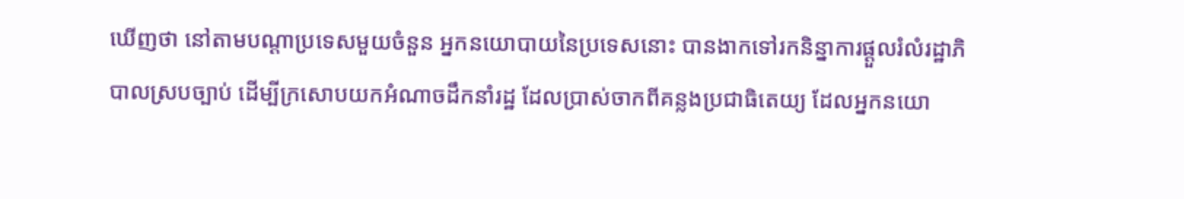ឃើញថា នៅតាមបណ្ដាប្រទេសមួយចំនួន អ្នកនយោបាយនៃប្រទេសនោះ បានងាកទៅរកនិន្នាការផ្ដួលរំលំរដ្ឋាភិបាលស្របច្បាប់ ដើម្បីក្រសោបយកអំណាចដឹកនាំរដ្ឋ ដែលប្រាស់ចាកពីគន្លងប្រជាធិតេយ្យ ដែលអ្នកនយោ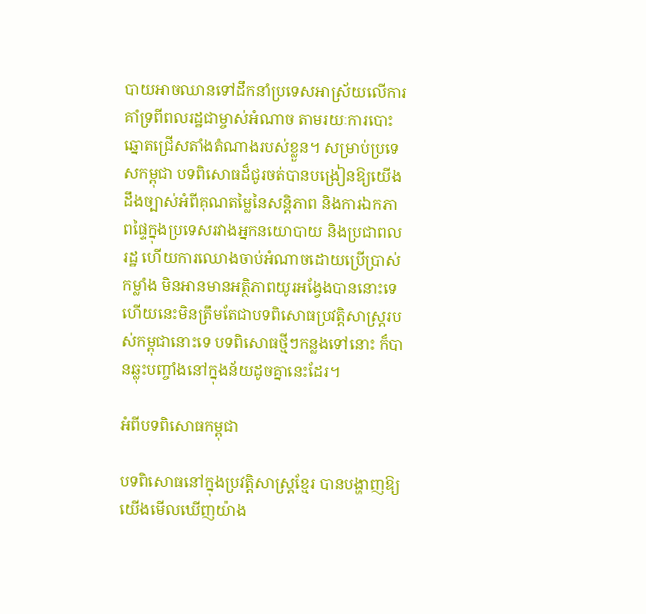បាយអាចឈានទៅដឹកនាំប្រទេសអាស្រ័យលើការគាំទ្រពីពលរដ្ឋជាម្ចាស់អំណាច តាមរយៈការបោះឆ្នោតជ្រើសតាំងតំណាងរបស់ខ្លួន។ សម្រាប់ប្រទេសកម្ពុជា បទពិសោធដ៏ជូរចត់បានបង្រៀនឱ្យយើងដឹងច្បាស់អំពីគុណតម្លៃនៃសន្តិភាព និងការឯកភាពផ្ទៃក្នុងប្រទេសរវាងអ្នកនយោបាយ និងប្រជាពលរដ្ឋ ហើយការឈោងចាប់អំណាចដោយប្រើប្រាស់កម្លាំង មិនអានមានអត្ថិភាពយូរអង្វែងបាននោះទេ ហើយនេះមិនត្រឹមតែជាបទពិសោធប្រវត្តិសាស្ត្ររបស់កម្ពុជានោះទេ បទពិសោធថ្មីៗកន្លងទៅនោះ ក៏បានឆ្លុះបញ្ចាំងនៅក្នុងន័យដូចគ្នានេះដែរ។

អំពីបទពិសោធកម្ពុជា

បទពិសោធនៅក្នុងប្រវត្តិសាស្ត្រខ្មែរ បានបង្ហាញឱ្យយើងមើលឃើញយ៉ាង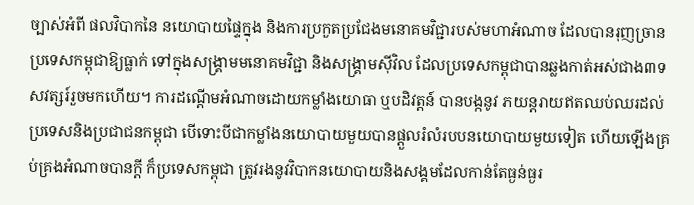ច្បាស់អំពី ផលវិបាកនៃ នយោបាយផ្ទៃក្នុង និងការប្រកួតប្រជែងមនោគមវិជ្ជារបស់មហាអំណាច ដែលបានរុញច្រានប្រទេសកម្ពុជាឱ្យធ្លាក់ ទៅក្នុងសង្គ្រាមមនោគមវិជ្ជា និងសង្គ្រាមស៊ីវិល ដែលប្រទេសកម្ពុជាបានឆ្លងកាត់អស់ជាង៣ទសវត្សរ៍រួចមកហើយ។ ការដណ្ដើមអំណាចដោយកម្លាំងយោធា ឬបដិវត្តន៍ បានបង្កនូវ ភយន្តរាយឥតឈប់ឈរដល់ប្រទេសនិងប្រជាជនកម្ពុជា បើទោះបីជាកម្លាំងនយោបាយមួយបានផ្ដួលរំលំរបបនយោបាយមួយទៀត ហើយឡើងគ្រប់គ្រងអំណាចបានក្ដី ក៏ប្រទេសកម្ពុជា ត្រូវរងនូវវិបាកនយោបាយនិងសង្គមដែលកាន់តែធ្ងន់ធ្ងរ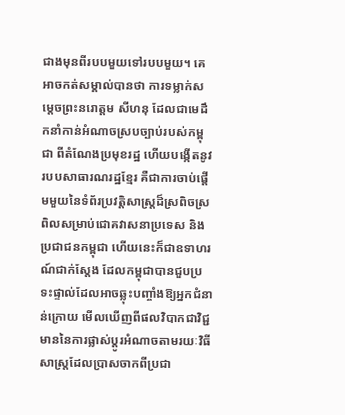ជាងមុនពីរបបមួយទៅរបបមួយ។ គេអាចកត់សម្គាល់បានថា ការទម្លាក់សម្តេចព្រះនរោត្តម សីហនុ ដែលជាមេដឹកនាំកាន់អំណាចស្របច្បាប់របស់កម្ពុជា ពីតំណែងប្រមុខរដ្ឋ ហើយបង្កើតនូវរបបសាធារណរដ្ឋខ្មែរ គឺជាការចាប់ផ្ដើមមួយនៃទំព័រប្រវត្តិសាស្ត្រដ៏ស្រពិចស្រពិលសម្រាប់ជោគវាសនាប្រទេស និងប្រជាជនកម្ពុជា ហើយនេះក៏ជាឧទាហរណ៍ជាក់ស្ដែង ដែលកម្ពុជាបានជួបប្រទះផ្ទាល់ដែលអាចឆ្លុះបញ្ចាំងឱ្យអ្នកជំនាន់ក្រោយ មើលឃើញពីផលវិបាកជាវិជ្ជមាននៃការផ្លាស់ប្ដូរអំណាចតាមរយៈវិធីសាស្ត្រដែលប្រាសចាកពីប្រជា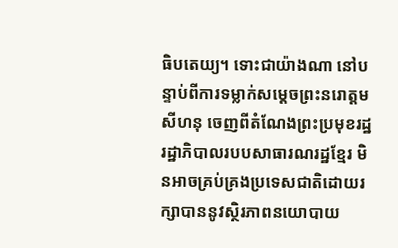ធិបតេយ្យ។ ទោះជាយ៉ាងណា នៅបន្ទាប់ពីការទម្លាក់សម្ដេចព្រះនរោត្ដម សីហនុ ចេញពីតំណែងព្រះប្រមុខរដ្ឋ រដ្ឋាភិបាលរបបសាធារណរដ្ឋខ្មែរ មិនអាចគ្រប់គ្រងប្រទេសជាតិដោយរក្សាបាននូវស្ថិរភាពនយោបាយ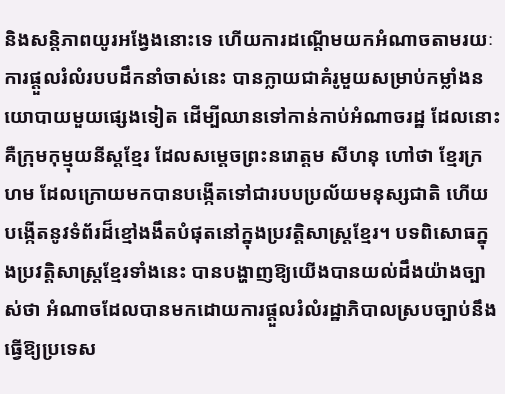និងសន្តិភាពយូរអង្វែងនោះទេ ហើយការដណ្ដើមយកអំណាចតាមរយៈការផ្ដួលរំលំរបបដឹកនាំចាស់នេះ បានក្លាយជាគំរូមួយសម្រាប់កម្លាំងនយោបាយមួយផ្សេងទៀត ដើម្បីឈានទៅកាន់កាប់អំណាចរដ្ឋ ដែលនោះគឺក្រុមកុម្មុយនីស្តខ្មែរ ដែលសម្ដេចព្រះនរោត្ដម សីហនុ ហៅថា ខ្មែរក្រហម ដែលក្រោយមកបានបង្កើតទៅជារបបប្រល័យមនុស្សជាតិ ហើយបង្កើតនូវទំព័រដ៏ខ្មៅងងឹតបំផុតនៅក្នុងប្រវត្តិសាស្ត្រខ្មែរ។ បទពិសោធក្នុងប្រវត្តិសាស្ត្រខ្មែរទាំងនេះ បានបង្ហាញឱ្យយើងបានយល់ដឹងយ៉ាងច្បាស់ថា អំណាចដែលបានមកដោយការផ្តួលរំលំរដ្ឋាភិបាលស្របច្បាប់នឹងធ្វើឱ្យប្រទេស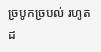ច្របូកច្របល់ រហូតដ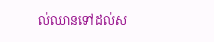ល់ឈានទៅដល់ស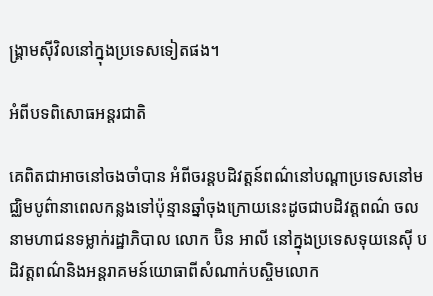ង្គ្រាមស៊ីវិលនៅក្នុងប្រទេសទៀតផង។

អំពីបទពិសោធអន្តរជាតិ

គេពិតជាអាចនៅចងចាំបាន អំពីចរន្តបដិវត្តន៍ពណ៌នៅបណ្ដាប្រទេសនៅមជ្ឈិមបូព៌ានាពេលកន្លងទៅប៉ុន្មានឆ្នាំចុងក្រោយនេះដូចជាបដិវត្តពណ៌ ចលនាមហាជនទម្លាក់រដ្ឋាភិបាល លោក ប៊ិន អាលី នៅក្នុងប្រទេសទុយនេស៊ី បដិវត្តពណ៌និងអន្តរាគមន៍យោធាពីសំណាក់បស្ចិមលោក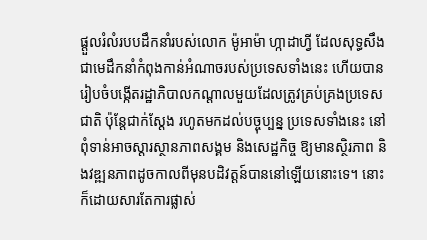ផ្តួលរំលំរបបដឹកនាំរបស់លោក ម៉ូអាម៉ា ហ្កាដាហ្វី ដែលសុទ្ធសឹងជាមេដឹកនាំកំពុងកាន់អំណាចរបស់ប្រទេសទាំងនេះ ហើយបានរៀបចំបង្កើតរដ្ឋាភិបាលកណ្ដាលមួយដែលត្រូវគ្រប់គ្រងប្រទេសជាតិ ប៉ុន្តែជាក់ស្ដែង រហូតមកដល់បច្ចុប្បន្ន ប្រទេសទាំងនេះ នៅពុំទាន់អាចស្ដារស្ថានភាពសង្គម និងសេដ្ឋកិច្ច ឱ្យមានស្ថិរភាព និងវឌ្ឍនភាពដូចកាលពីមុនបដិវត្តន៍បាននៅឡើយនោះទេ។ នោះក៏ដោយសារតែការផ្លាស់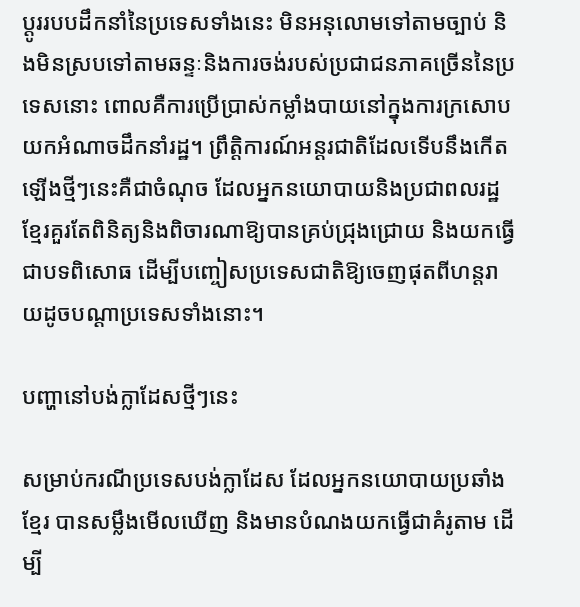ប្ដូររបបដឹកនាំនៃប្រទេសទាំងនេះ មិនអនុលោមទៅតាមច្បាប់ និងមិនស្របទៅតាមឆន្ទៈនិងការចង់របស់ប្រជាជនភាគច្រើននៃប្រទេសនោះ ពោលគឺការប្រើប្រាស់កម្លាំងបាយនៅក្នុងការក្រសោបយកអំណាចដឹកនាំរដ្ឋ។ ព្រឹត្តិការណ៍អន្តរជាតិដែលទើបនឹងកើតឡើងថ្មីៗនេះគឺជាចំណុច ដែលអ្នកនយោបាយនិងប្រជាពលរដ្ឋខ្មែរគួរតែពិនិត្យនិងពិចារណាឱ្យបានគ្រប់ជ្រុងជ្រោយ និងយកធ្វើជាបទពិសោធ ដើម្បីបញ្ចៀសប្រទេសជាតិឱ្យចេញផុតពីហន្តរាយដូចបណ្ដាប្រទេសទាំងនោះ។

បញ្ហានៅបង់ក្លាដែសថ្មីៗនេះ

សម្រាប់ករណីប្រទេសបង់ក្លាដែស ដែលអ្នកនយោបាយប្រឆាំងខ្មែរ បានសម្លឹងមើលឃើញ និងមានបំណងយកធ្វើជាគំរូតាម ដើម្បី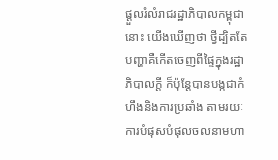ផ្ដួលរំលំរាជរដ្ឋាភិបាលកម្ពុជានោះ យើងឃើញថា ថ្វីដ្បិតតែបញ្ហាគឺកើតចេញពីផ្ទៃក្នុងរដ្ឋាភិបាលក្ដី ក៏ប៉ុន្តែបានបង្កជាកំហឹងនិងការប្រឆាំង តាមរយៈការបំផុសបំផុលចលនាមហា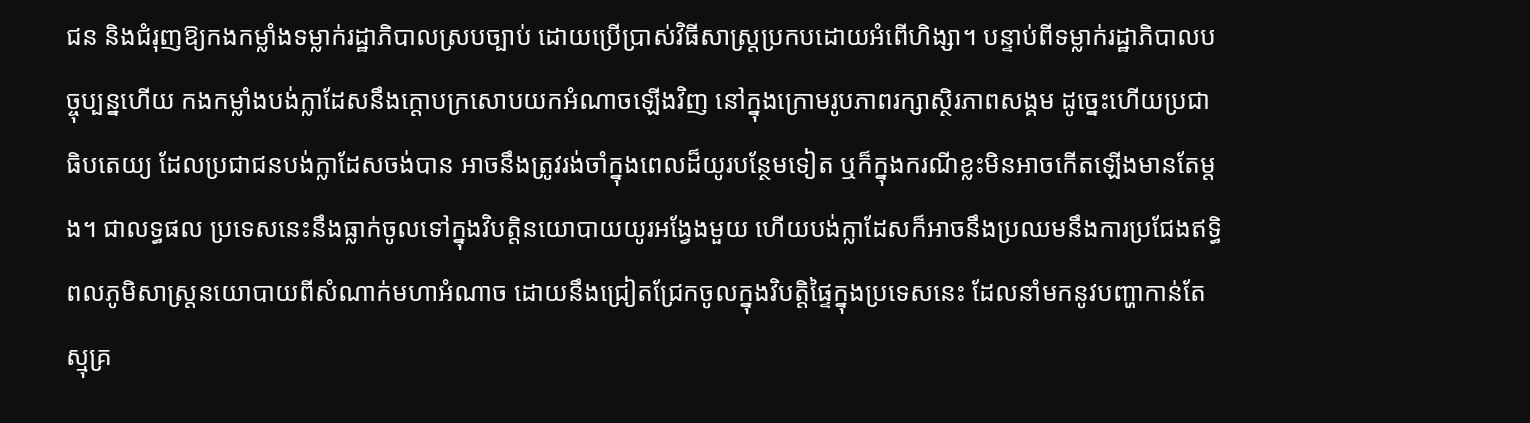ជន និងជំរុញឱ្យកងកម្លាំងទម្លាក់រដ្ឋាភិបាលស្របច្បាប់ ដោយប្រើប្រាស់វិធីសាស្ត្រប្រកបដោយអំពើហិង្សា។ បន្ទាប់ពីទម្លាក់រដ្ឋាភិបាលបច្ចុប្បន្នហើយ កងកម្លាំងបង់ក្លាដែសនឹងក្ដោបក្រសោបយកអំណាចឡើងវិញ នៅក្នុងក្រោមរូបភាពរក្សាស្ថិរភាពសង្គម ដូច្នេះហើយប្រជាធិបតេយ្យ ដែលប្រជាជនបង់ក្លាដែសចង់បាន អាចនឹងត្រូវរង់ចាំក្នុងពេលដ៏យូរបន្ថែមទៀត ឬក៏ក្នុងករណីខ្លះមិនអាចកើតឡើងមានតែម្តង។ ជាលទ្ធផល ប្រទេសនេះនឹងធ្លាក់ចូលទៅក្នុងវិបត្តិនយោបាយយូរអង្វែងមួយ ហើយបង់ក្លាដែសក៏អាចនឹងប្រឈមនឹងការប្រជែងឥទ្ធិពលភូមិសាស្ត្រនយោបាយពីសំណាក់មហាអំណាច ដោយនឹងជ្រៀតជ្រែកចូលក្នុងវិបត្តិផ្ទៃក្នុងប្រទេសនេះ ដែលនាំមកនូវបញ្ហាកាន់តែស្មុគ្រ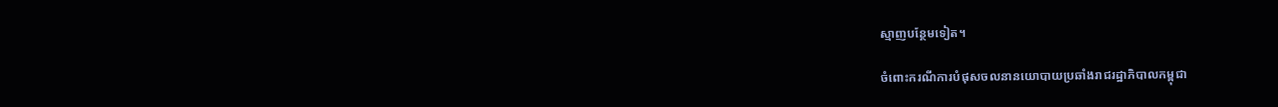ស្មាញបន្ថែមទៀត។

ចំពោះករណីការបំផុសចលនានយោបាយប្រឆាំងរាជរដ្ឋាភិបាលកម្ពុជា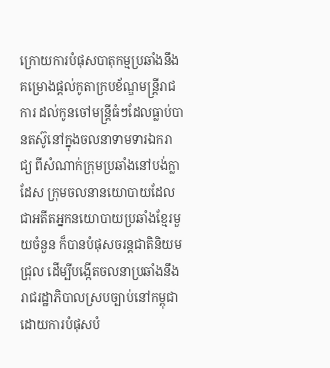ក្រោយការបំផុសបាតុកម្មប្រឆាំងនឹងគម្រោងផ្ដល់កូតាក្របខ័ណ្ឌមន្ត្រីរាជការ ដល់កូនចៅមន្ត្រីធំៗដែលធ្លាប់បានតស៊ូនៅក្នុងចលនាទាមទារឯករាជ្យ ពីសំណាក់ក្រុមប្រឆាំងនៅបង់ក្លាដែស ក្រុមចលនានយោបាយដែលជាអតីតអ្នកនយោបាយប្រឆាំងខ្មែរមួយចំនួន ក៏បានបំផុសចរន្តជាតិនិយមជ្រុល ដើម្បីបង្កើតចលនាប្រឆាំងនឹងរាជរដ្ឋាភិបាលស្របច្បាប់នៅកម្ពុជា ដោយការបំផុសបំ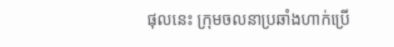ផុលនេះ ក្រុមចលនាប្រឆាំងហាក់ប្រើ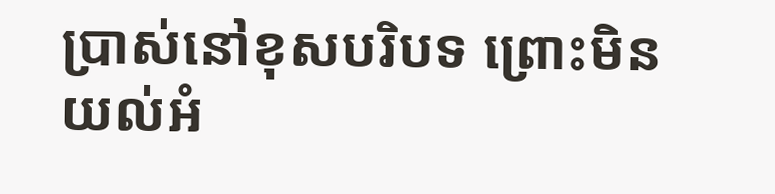ប្រាស់នៅខុសបរិបទ ព្រោះមិនយល់អំ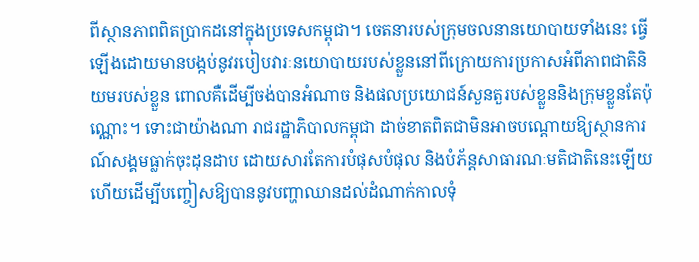ពីស្ថានភាពពិតប្រាកដនៅក្នុងប្រទេសកម្ពុជា។ ចេតនារបស់ក្រុមចលនានយោបាយទាំងនេះ ធ្វើឡើងដោយមានបង្កប់នូវរបៀបវារៈនយោបាយរបស់ខ្លួននៅពីក្រោយការប្រកាសអំពីភាពជាតិនិយមរបស់ខ្លួន ពោលគឺដើម្បីចង់បានអំណាច និងផលប្រយោជន៍សួនតួរបស់ខ្លួននិងក្រុមខ្លួនតែប៉ុណ្ណោះ។ ទោះជាយ៉ាងណា រាជរដ្ឋាភិបាលកម្ពុជា ដាច់ខាតពិតជាមិនអាចបណ្ដោយឱ្យស្ថានការណ៍សង្គមធ្លាក់ចុះដុនដាប ដោយសារតែការបំផុសបំផុល និងបំភ័ន្តសាធារណៈមតិជាតិនេះឡើយ ហើយដើម្បីបញ្ចៀសឱ្យបាននូវបញ្ហាឈានដល់ដំណាក់កាលទុំ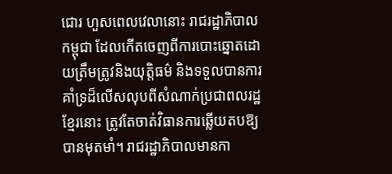ជោរ ហួសពេលវេលានោះ រាជរដ្ឋាភិបាលកម្ពុជា ដែលកើតចេញពីការបោះឆ្នោតដោយត្រឹមត្រូវនិងយុត្តិធម៌ និងទទួលបានការគាំទ្រដ៏លើសលុបពីសំណាក់ប្រជាពលរដ្ឋខ្មែរនោះ ត្រូវតែចាត់វិធានការឆ្លើយតបឱ្យបានមុតមាំ។ រាជរដ្ឋាភិបាលមានកា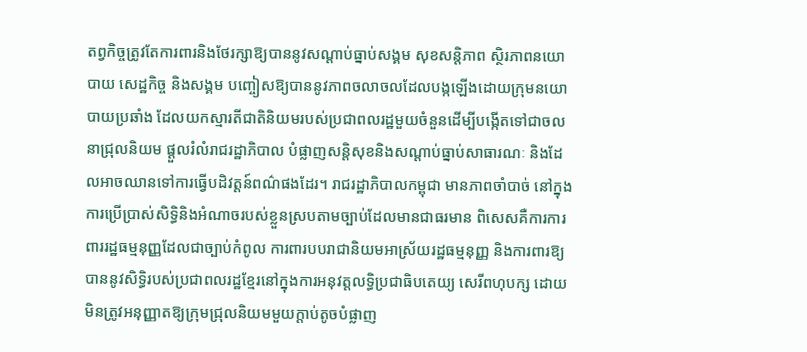តព្វកិច្ចត្រូវតែការពារនិងថែរក្សាឱ្យបាននូវសណ្ដាប់ធ្នាប់សង្គម សុខសន្តិភាព ស្ថិរភាពនយោបាយ សេដ្ឋកិច្ច និងសង្គម បញ្ចៀសឱ្យបាននូវភាពចលាចលដែលបង្កឡើងដោយក្រុមនយោបាយប្រឆាំង ដែលយកស្មារតីជាតិនិយមរបស់ប្រជាពលរដ្ឋមួយចំនួនដើម្បីបង្កើតទៅជាចលនាជ្រុលនិយម ផ្ដួលរំលំរាជរដ្ឋាភិបាល បំផ្លាញសន្តិសុខនិងសណ្ដាប់ធ្នាប់សាធារណៈ និងដែលអាចឈានទៅការធ្វើបដិវត្តន៍ពណ៌ផងដែរ។ រាជរដ្ឋាភិបាលកម្ពុជា មានភាពចាំបាច់ នៅក្នុងការប្រើប្រាស់សិទ្ធិនិងអំណាចរបស់ខ្លួនស្របតាមច្បាប់ដែលមានជាធរមាន ពិសេសគឺការការពាររដ្ឋធម្មនុញ្ញដែលជាច្បាប់កំពូល ការពារបបរាជានិយមអាស្រ័យរដ្ឋធម្មនុញ្ញ និងការពារឱ្យបាននូវសិទ្ធិរបស់ប្រជាពលរដ្ឋខ្មែរនៅក្នុងការអនុវត្តលទ្ធិប្រជាធិបតេយ្យ សេរីពហុបក្ស ដោយមិនត្រូវអនុញ្ញាតឱ្យក្រុមជ្រុលនិយមមួយក្ដាប់តូចបំផ្លាញ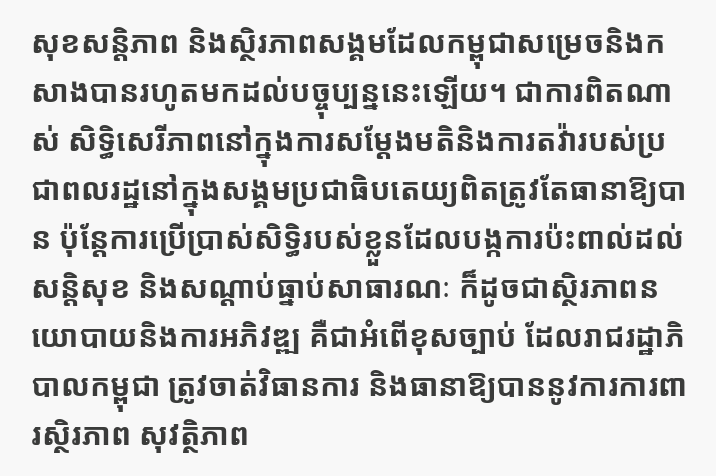សុខសន្តិភាព និងស្ថិរភាពសង្គមដែលកម្ពុជាសម្រេចនិងកសាងបានរហូតមកដល់បច្ចុប្បន្ននេះឡើយ។ ជាការពិតណាស់ សិទ្ធិសេរីភាពនៅក្នុងការសម្ដែងមតិនិងការតវ៉ារបស់ប្រជាពលរដ្ឋនៅក្នុងសង្គមប្រជាធិបតេយ្យពិតត្រូវតែធានាឱ្យបាន ប៉ុន្តែការប្រើប្រាស់សិទ្ធិរបស់ខ្លួនដែលបង្កការប៉ះពាល់ដល់សន្តិសុខ និងសណ្ដាប់ធ្នាប់សាធារណៈ ក៏ដូចជាស្ថិរភាពនយោបាយនិងការអភិវឌ្ឍ គឺជាអំពើខុសច្បាប់ ដែលរាជរដ្ឋាភិបាលកម្ពុជា ត្រូវចាត់វិធានការ និងធានាឱ្យបាននូវការការពារស្ថិរភាព សុវត្ថិភាព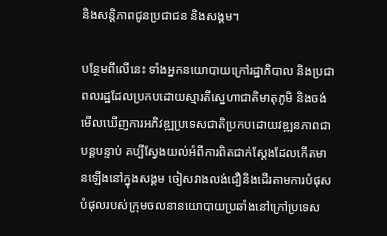និងសន្តិភាពជូនប្រជាជន និងសង្គម។

បន្ថែមពីលើនេះ ទាំងអ្នកនយោបាយក្រៅរដ្ឋាភិបាល និងប្រជាពលរដ្ឋដែលប្រកបដោយស្មារតីស្នេហាជាតិមាតុភូមិ និងចង់មើលឃើញការអភិវឌ្ឍប្រទេសជាតិប្រកបដោយវឌ្ឍនភាពជាបន្តបន្ទាប់ គប្បីស្វែងយល់អំពីការពិតជាក់ស្ដែងដែលកើតមានឡើងនៅក្នុងសង្គម ចៀសវាងលង់ជឿនិងដើរតាមការបំផុសបំផុលរបស់ក្រុមចលនានយោបាយប្រឆាំងនៅក្រៅប្រទេស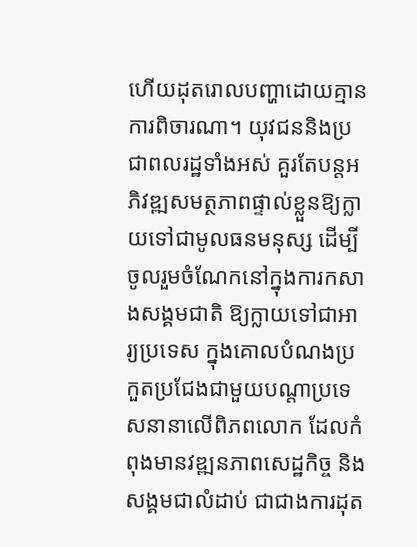ហើយដុតរោលបញ្ហាដោយគ្មានការពិចារណា។ យុវជននិងប្រជាពលរដ្ឋទាំងអស់ គួរតែបន្តអភិវឌ្ឍសមត្ថភាពផ្ទាល់ខ្លួនឱ្យក្លាយទៅជាមូលធនមនុស្ស ដើម្បីចូលរួមចំណែកនៅក្នុងការកសាងសង្គមជាតិ ឱ្យក្លាយទៅជាអារ្យប្រទេស ក្នុងគោលបំណងប្រកួតប្រជែងជាមួយបណ្ដាប្រទេសនានាលើពិភពលោក ដែលកំពុងមានវឌ្ឍនភាពសេដ្ឋកិច្ច និងសង្គមជាលំដាប់ ជាជាងការដុត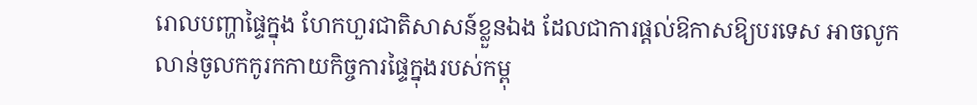រោលបញ្ហាផ្ទៃក្នុង ហែកហួរជាតិសាសន៍ខ្លួនឯង ដែលជាការផ្ដល់ឱកាសឱ្យបរទេស អាចលូកលាន់ចូលកកូរកកាយកិច្ចការផ្ទៃក្នុងរបស់កម្ពុ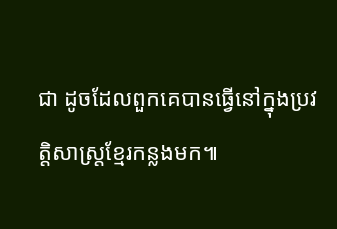ជា ដូចដែលពួកគេបានធ្វើនៅក្នុងប្រវត្តិសាស្ត្រខ្មែរកន្លងមក៕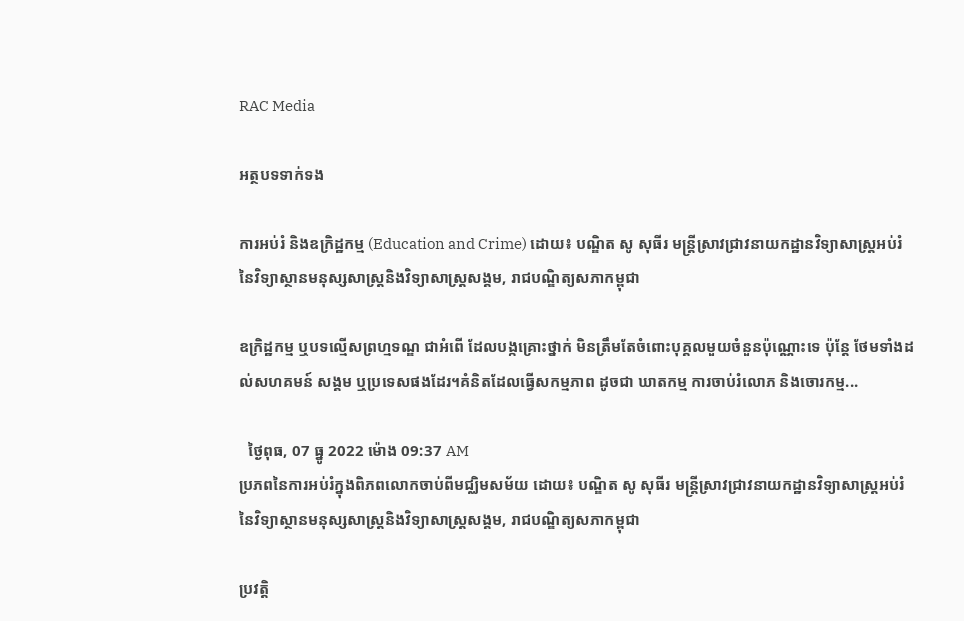RAC Media

អត្ថបទទាក់ទង

ការអប់រំ និងឧក្រិដ្ឋកម្ម (Education and Crime) ដោយ៖ បណ្ឌិត សូ សុធីរ មន្ត្រីស្រាវជ្រាវនាយកដ្ឋានវិទ្យាសាស្ត្រអប់រំ នៃវិទ្យាស្ថានមនុស្សសាស្ត្រនិងវិទ្យាសាស្ត្រសង្គម, រាជបណ្ឌិត្យសភាកម្ពុជា

ឧក្រិដ្ឋកម្ម ឬបទល្មើសព្រហ្មទណ្ឌ ជាអំពើ ដែលបង្កគ្រោះថ្នាក់ មិនត្រឹមតែចំពោះបុគ្គលមួយចំនួនប៉ុណ្ណោះទេ ប៉ុន្តែ ថែមទាំងដល់សហគមន៍ សង្គម ឬប្រទេសផងដែរ។គំនិតដែលធ្វើសកម្មភាព ដូចជា ឃាតកម្ម ការចាប់រំលោភ និងចោរកម្ម...

  ថ្ងៃពុធ, 07 ធ្នូ 2022 ម៉ោង 09:37 AM
ប្រភពនៃការអប់រំក្នុងពិភពលោកចាប់ពីមជ្ឈិមសម័យ ដោយ៖ បណ្ឌិត សូ សុធីរ មន្ត្រីស្រាវជ្រាវនាយកដ្ឋានវិទ្យាសាស្ត្រអប់រំ នៃវិទ្យាស្ថានមនុស្សសាស្ត្រនិងវិទ្យាសាស្ត្រសង្គម, រាជបណ្ឌិត្យសភាកម្ពុជា

ប្រវត្ដិ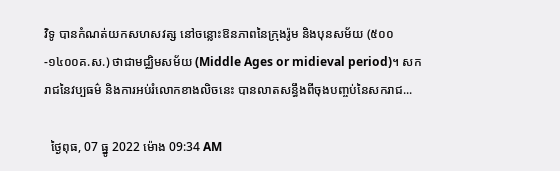វិទូ បានកំណត់យកសហសវត្ស នៅចន្លោះឱនភាពនៃក្រុងរ៉ូម និងបុនសម័យ (៥០០-១៤០០គ.ស.) ថាជាមជ្ឈិមសម័យ (Middle Ages or midieval period)។ សករាជនៃវប្បធម៌ និងការអប់រំលោកខាងលិចនេះ បានលាតសន្ធឹងពីចុងបញ្ចប់នៃសករាជ...

  ថ្ងៃពុធ, 07 ធ្នូ 2022 ម៉ោង 09:34 AM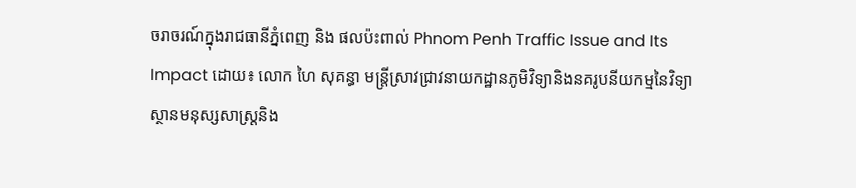ចរាចរណ៍ក្នុងរាជធានីភ្នំពេញ និង ផលប៉ះពាល់ Phnom Penh Traffic Issue and Its Impact ដោយ៖ លោក ហៃ សុគន្ធា មន្ត្រីស្រាវជ្រាវនាយកដ្ឋានភូមិវិទ្យានិងនគរូបនីយកម្មនៃវិទ្យាស្ថានមនុស្សសាស្រ្តនិង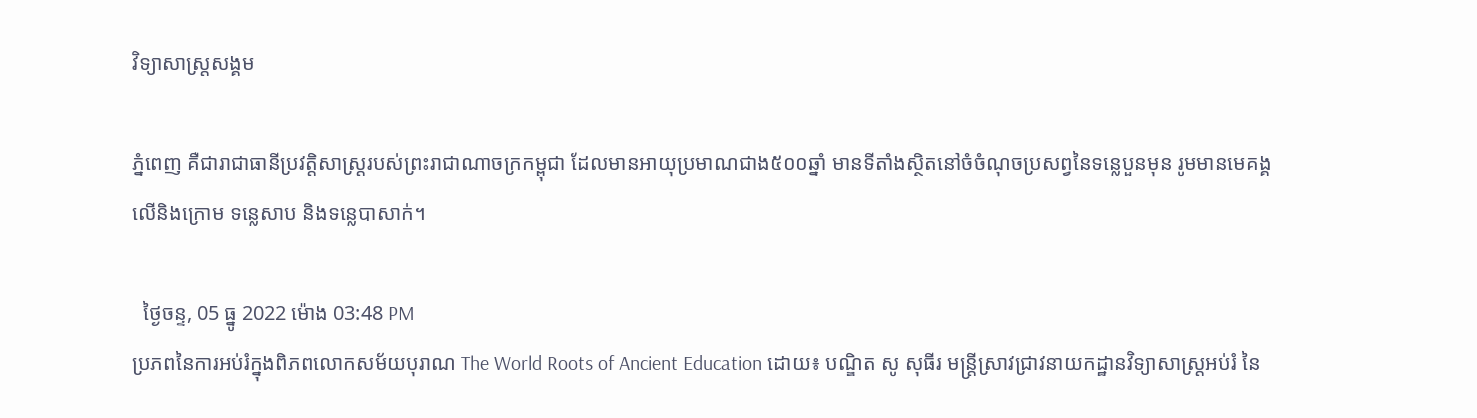វិទ្យាសាស្រ្តសង្គម

ភ្នំពេញ គឺជារាជាធានីប្រវត្តិសាស្រ្តរបស់ព្រះរាជាណាចក្រកម្ពុជា ដែលមានអាយុប្រមាណជាង៥០០ឆ្នាំ មានទីតាំងស្ថិតនៅចំចំណុចប្រសព្វនៃទន្លេបួនមុន រូមមានមេគង្គលើនិងក្រោម ទន្លេសាប និងទន្លេបាសាក់។

  ថ្ងៃចន្ទ, 05 ធ្នូ 2022 ម៉ោង 03:48 PM
ប្រភពនៃការអប់រំក្នុងពិភពលោកសម័យបុរាណ The World Roots of Ancient Education ដោយ៖ បណ្ឌិត សូ សុធីរ មន្ត្រីស្រាវជ្រាវនាយកដ្ឋានវិទ្យាសាស្ត្រអប់រំ នៃ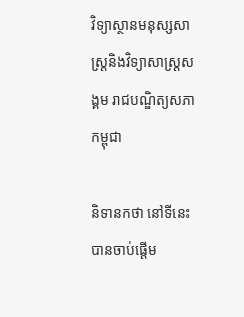វិទ្យាស្ថានមនុស្សសាស្ត្រនិងវិទ្យាសាស្ត្រសង្គម រាជបណ្ឌិត្យសភាកម្ពុជា

និទានកថា នៅទីនេះ បានចាប់ផ្ដើម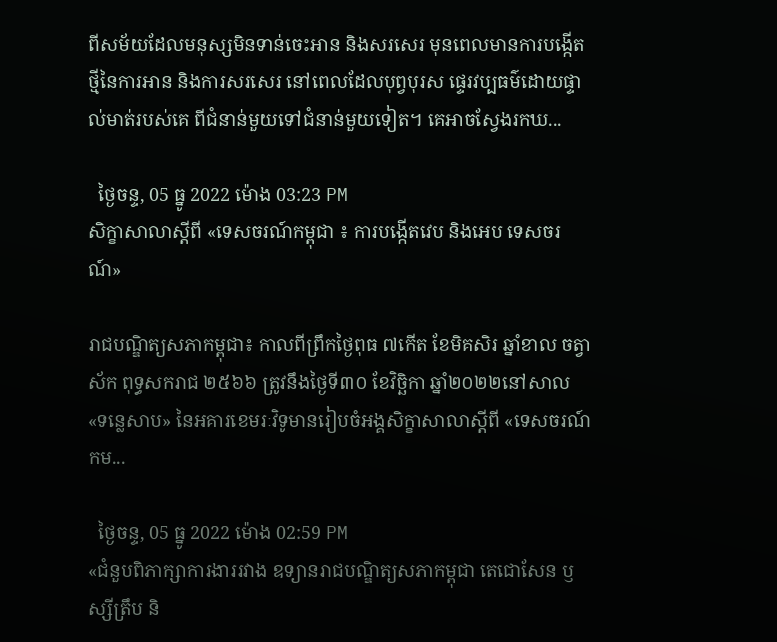ពីសម័យដែលមនុស្សមិនទាន់ចេះអាន និងសរសេរ មុនពេលមានការបង្កើតថ្មីនៃការអាន និងការសរសេរ នៅពេលដែលបុព្វបុរស ផ្ទេរវប្បធម៌ដោយផ្ទាល់មាត់របស់គេ ពីជំនាន់មួយទៅជំនាន់មួយទៀត។ គេអាចស្វែងរកឃ...

  ថ្ងៃចន្ទ, 05 ធ្នូ 2022 ម៉ោង 03:23 PM
សិក្ខាសាលាស្តីពី «ទេសចរណ៍កម្ពុជា ៖ ការបង្កើតវេប និងអេប ទេសចរណ៍»

រាជបណ្ឌិត្យសភាកម្ពុជា៖ កាលពីព្រឹកថ្ងៃពុធ ៧កើត ខែមិគសិរ ឆ្នាំខាល ចត្វាស័ក ពុទ្ធសករាជ ២៥៦៦ ត្រូវនឹងថ្ងៃទី៣០ ខែវិច្ឆិកា ឆ្នាំ២០២២នៅសាល «ទន្លេសាប» នៃអគារខេមរៈវិទូមានរៀបចំអង្គសិក្ខាសាលាស្តីពី «ទេសចរណ៍កម...

  ថ្ងៃចន្ទ, 05 ធ្នូ 2022 ម៉ោង 02:59 PM
«ជំនួបពិភាក្សាការងាររវាង ឧទ្យានរាជបណ្ឌិត្យសភាកម្ពុជា តេជោសែន ឫស្សីត្រឹប និ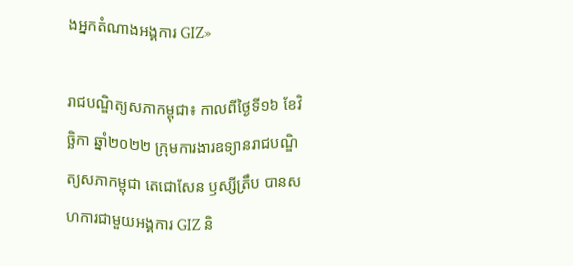ងអ្នកតំណាងអង្គការ GIZ»

រាជបណ្ឌិត្យសភាកម្ពុជា៖ កាលពីថ្ងៃទី១៦ ខែវិច្ឆិកា ឆ្នាំ២០២២ ក្រុមការងារឧទ្យានរាជបណ្ឌិត្យសភាកម្ពុជា តេជោសែន ឫស្សីត្រឹប បានសហការជាមួយអង្គការ GIZ និ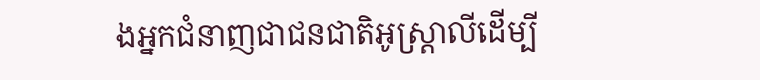ងអ្នកជំនាញជាជនជាតិអូស្ត្រាលីដើម្បី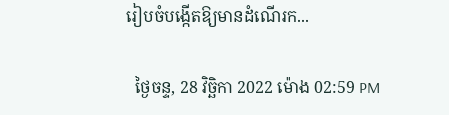រៀបចំបង្កើតឱ្យមានដំណើរក...

  ថ្ងៃចន្ទ, 28 វិច្ឆិកា 2022 ម៉ោង 02:59 PM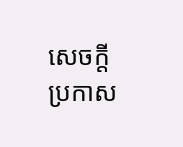សេចក្តីប្រកាស